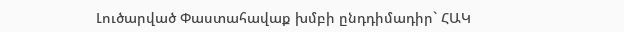Լուծարված Փաստահավաք խմբի ընդդիմադիր` ՀԱԿ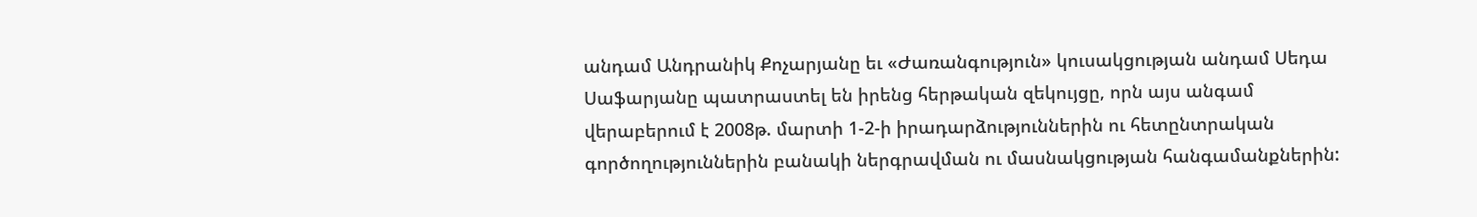անդամ Անդրանիկ Քոչարյանը եւ «Ժառանգություն» կուսակցության անդամ Սեդա Սաֆարյանը պատրաստել են իրենց հերթական զեկույցը, որն այս անգամ վերաբերում է 2008թ. մարտի 1-2-ի իրադարձություններին ու հետընտրական գործողություններին բանակի ներգրավման ու մասնակցության հանգամանքներին: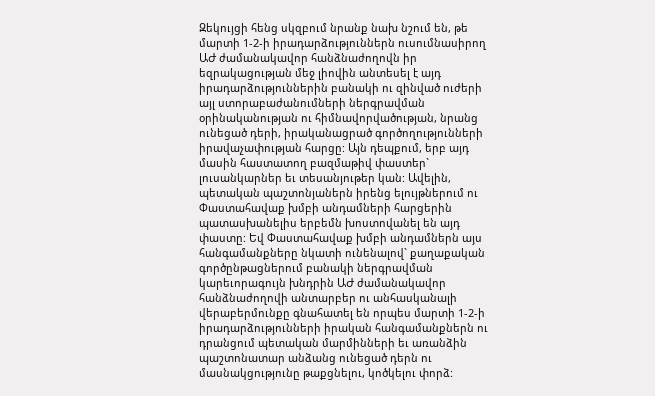Զեկույցի հենց սկզբում նրանք նախ նշում են, թե մարտի 1-2-ի իրադարձություններն ուսումնասիրող ԱԺ ժամանակավոր հանձնաժողովն իր եզրակացության մեջ լիովին անտեսել է այդ իրադարձություններին բանակի ու զինված ուժերի այլ ստորաբաժանումների ներգրավման օրինականության ու հիմնավորվածության, նրանց ունեցած դերի, իրականացրած գործողությունների իրավաչափության հարցը: Այն դեպքում, երբ այդ մասին հաստատող բազմաթիվ փաստեր` լուսանկարներ եւ տեսանյութեր կան: Ավելին, պետական պաշտոնյաներն իրենց ելույթներում ու Փաստահավաք խմբի անդամների հարցերին պատասխանելիս երբեմն խոստովանել են այդ փաստը: Եվ Փաստահավաք խմբի անդամներն այս հանգամանքները նկատի ունենալով` քաղաքական գործընթացներում բանակի ներգրավման կարեւորագույն խնդրին ԱԺ ժամանակավոր հանձնաժողովի անտարբեր ու անհասկանալի վերաբերմունքը գնահատել են որպես մարտի 1-2-ի իրադարձությունների իրական հանգամանքներն ու դրանցում պետական մարմինների եւ առանձին պաշտոնատար անձանց ունեցած դերն ու մասնակցությունը թաքցնելու, կոծկելու փորձ: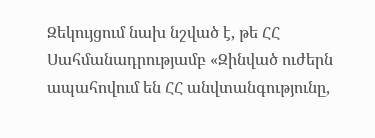Զեկույցում նախ նշված է, թե ՀՀ Սահմանադրությամբ «Զինված ուժերն ապահովում են ՀՀ անվտանգությունը,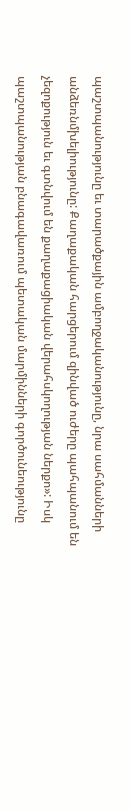պաշտպանությունը եւ տարածքային ամբողջականությունը, նրա սահմանների անձեռնմխելիությունը: Քաղաքական հարցերում զինված ուժերը պահպանում են չեզոքություն եւ գտնվում են քաղաքացիական վերահսկողության ներքո»: Իսկ պաշտպանության բնագավառում պետական մարմինների գործունեությունը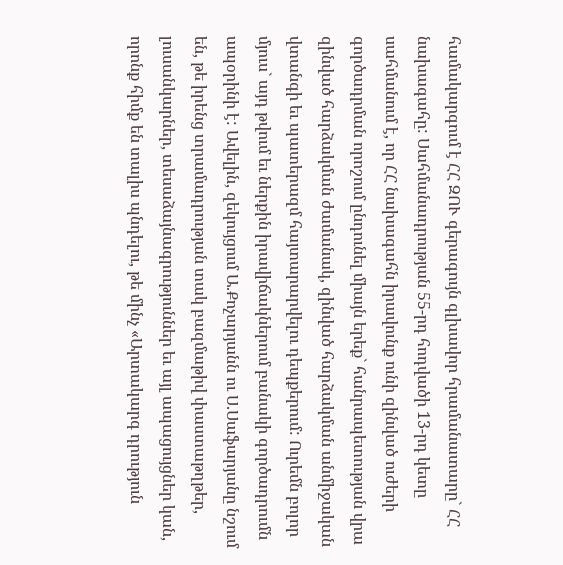համակարգում է ՀՀ ԶՈՒ գերագույն գլխավոր հրամանատարը` ՀՀ նախագահը: Սահմանադրության 55-րդ հոդվածի 13-րդ կետը սահմանում է, որ ՀՀ նախագահն իրավունք ունի զինված ուժերի գործադրման որոշում ընդունել միայն երեք` հանրապետության վրա զինված հարձակման ժամանակ, զինված հարձակման անմիջական վտանգի եւ պատերազմ հայտարարվելու դեպքերում: Ուրեմն բոլոր մյուս` այդ թվում եւ ներքին իրավիճակներում բանակի գործադրումն ապօրինի է: Ավելին, զեկույցում Ա.Քոչարյանն ու Ս.Սաֆարյանը նշում են, թե իրենց տրամադրության տակ բազմաթիվ փաստաթղթեր, լուսանկարներ, տեսաձայնագրություններ եւ այլ ապացույցներ կան, որոնք հիմք են տալիս պնդելու, թե մինչ «Արտակարգ դրություն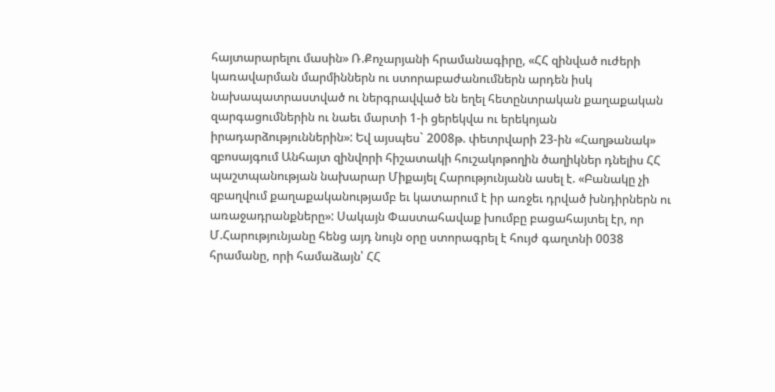հայտարարելու մասին» Ռ.Քոչարյանի հրամանագիրը, «ՀՀ զինված ուժերի կառավարման մարմիններն ու ստորաբաժանումներն արդեն իսկ նախապատրաստված ու ներգրավված են եղել հետընտրական քաղաքական զարգացումներին ու նաեւ մարտի 1-ի ցերեկվա ու երեկոյան իրադարձություններին»: Եվ այսպես` 2008թ. փետրվարի 23-ին «Հաղթանակ» զբոսայգում Անհայտ զինվորի հիշատակի հուշակոթողին ծաղիկներ դնելիս ՀՀ պաշտպանության նախարար Միքայել Հարությունյանն ասել է. «Բանակը չի զբաղվում քաղաքականությամբ եւ կատարում է իր առջեւ դրված խնդիրներն ու առաջադրանքները»: Սակայն Փաստահավաք խումբը բացահայտել էր, որ Մ.Հարությունյանը հենց այդ նույն օրը ստորագրել է հույժ գաղտնի 0038 հրամանը, որի համաձայն՝ ՀՀ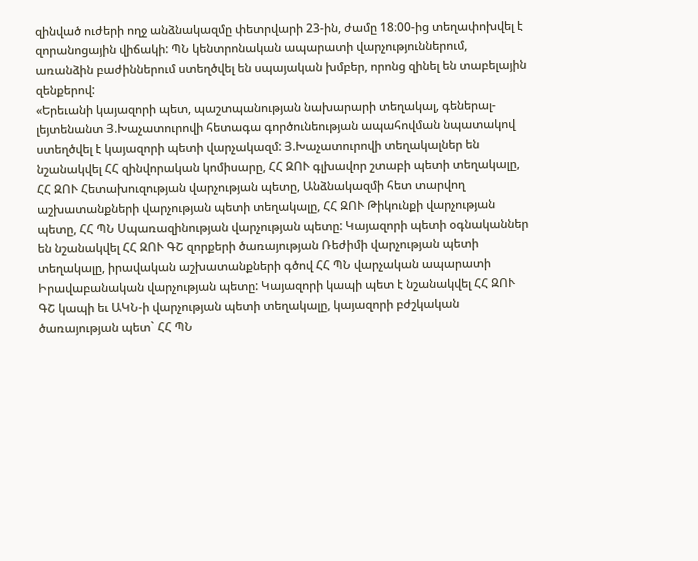զինված ուժերի ողջ անձնակազմը փետրվարի 23-ին, ժամը 18։00-ից տեղափոխվել է զորանոցային վիճակի: ՊՆ կենտրոնական ապարատի վարչություններում, առանձին բաժիններում ստեղծվել են սպայական խմբեր, որոնց զինել են տաբելային զենքերով:
«Երեւանի կայազորի պետ, պաշտպանության նախարարի տեղակալ, գեներալ-լեյտենանտ Յ.Խաչատուրովի հետագա գործունեության ապահովման նպատակով ստեղծվել է կայազորի պետի վարչակազմ: Յ.Խաչատուրովի տեղակալներ են նշանակվել ՀՀ զինվորական կոմիսարը, ՀՀ ԶՈՒ գլխավոր շտաբի պետի տեղակալը, ՀՀ ԶՈՒ Հետախուզության վարչության պետը, Անձնակազմի հետ տարվող աշխատանքների վարչության պետի տեղակալը, ՀՀ ԶՈՒ Թիկունքի վարչության պետը, ՀՀ ՊՆ Սպառազինության վարչության պետը: Կայազորի պետի օգնականներ են նշանակվել ՀՀ ԶՈՒ ԳՇ զորքերի ծառայության Ռեժիմի վարչության պետի տեղակալը, իրավական աշխատանքների գծով ՀՀ ՊՆ վարչական ապարատի Իրավաբանական վարչության պետը: Կայազորի կապի պետ է նշանակվել ՀՀ ԶՈՒ ԳՇ կապի եւ ԱԿՆ-ի վարչության պետի տեղակալը, կայազորի բժշկական ծառայության պետ` ՀՀ ՊՆ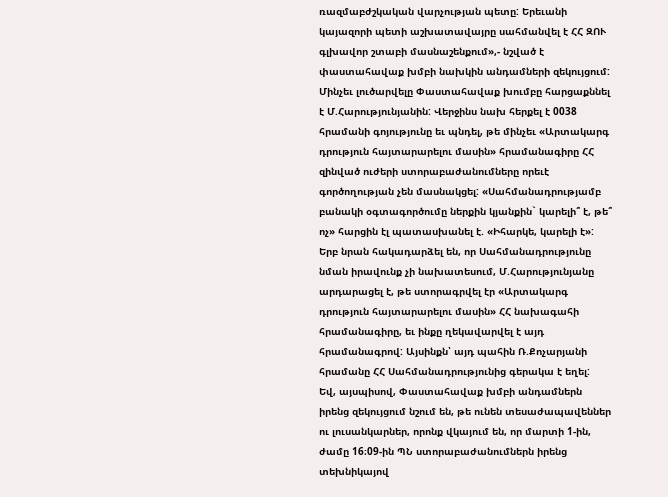ռազմաբժշկական վարչության պետը: Երեւանի կայազորի պետի աշխատավայրը սահմանվել է ՀՀ ԶՈՒ գլխավոր շտաբի մասնաշենքում»,- նշված է փաստահավաք խմբի նախկին անդամների զեկույցում: Մինչեւ լուծարվելը Փաստահավաք խումբը հարցաքննել է Մ.Հարությունյանին: Վերջինս նախ հերքել է 0038 հրամանի գոյությունը եւ պնդել, թե մինչեւ «Արտակարգ դրություն հայտարարելու մասին» հրամանագիրը ՀՀ զինված ուժերի ստորաբաժանումները որեւէ գործողության չեն մասնակցել: «Սահմանադրությամբ բանակի օգտագործումը ներքին կյանքին` կարելի՞ է, թե՞ ոչ» հարցին էլ պատասխանել է. «Իհարկե, կարելի է»: Երբ նրան հակադարձել են, որ Սահմանադրությունը նման իրավունք չի նախատեսում, Մ.Հարությունյանը արդարացել է, թե ստորագրվել էր «Արտակարգ դրություն հայտարարելու մասին» ՀՀ նախագահի հրամանագիրը, եւ ինքը ղեկավարվել է այդ հրամանագրով: Այսինքն՝ այդ պահին Ռ.Քոչարյանի հրամանը ՀՀ Սահմանադրությունից գերակա է եղել:
Եվ, այսպիսով, Փաստահավաք խմբի անդամներն իրենց զեկույցում նշում են, թե ունեն տեսաժապավեններ ու լուսանկարներ, որոնք վկայում են, որ մարտի 1-ին, ժամը 16։09-ին ՊՆ ստորաբաժանումներն իրենց տեխնիկայով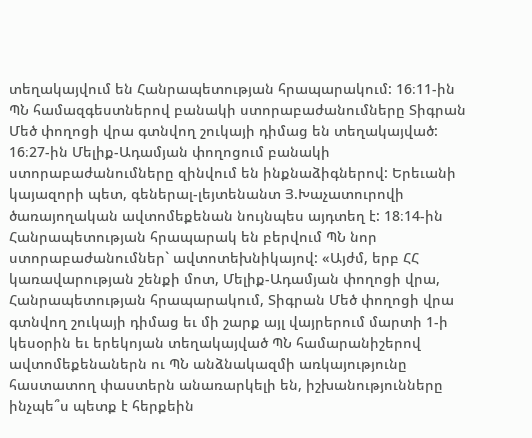տեղակայվում են Հանրապետության հրապարակում: 16։11-ին ՊՆ համազգեստներով բանակի ստորաբաժանումները Տիգրան Մեծ փողոցի վրա գտնվող շուկայի դիմաց են տեղակայված: 16։27-ին Մելիք-Ադամյան փողոցում բանակի ստորաբաժանումները զինվում են ինքնաձիգներով: Երեւանի կայազորի պետ, գեներալ-լեյտենանտ Յ.Խաչատուրովի ծառայողական ավտոմեքենան նույնպես այդտեղ է: 18։14-ին Հանրապետության հրապարակ են բերվում ՊՆ նոր ստորաբաժանումներ` ավտոտեխնիկայով: «Այժմ, երբ ՀՀ կառավարության շենքի մոտ, Մելիք-Ադամյան փողոցի վրա, Հանրապետության հրապարակում, Տիգրան Մեծ փողոցի վրա գտնվող շուկայի դիմաց եւ մի շարք այլ վայրերում մարտի 1-ի կեսօրին եւ երեկոյան տեղակայված ՊՆ համարանիշերով ավտոմեքենաներն ու ՊՆ անձնակազմի առկայությունը հաստատող փաստերն անառարկելի են, իշխանությունները ինչպե՞ս պետք է հերքեին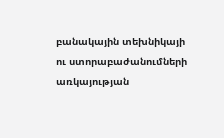բանակային տեխնիկայի ու ստորաբաժանումների առկայության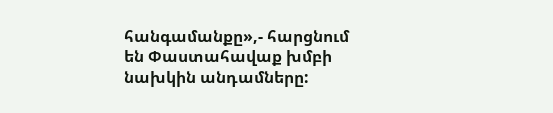հանգամանքը»,- հարցնում են Փաստահավաք խմբի նախկին անդամները: